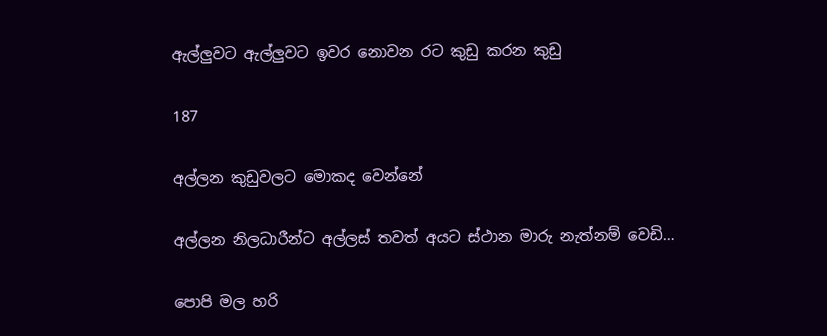ඇල්ලුවට ඇල්ලුවට ඉවර නොවන රට කුඩු කරන කුඩු

187

අල්ලන කුඩුවලට මොකද වෙන්නේ

අල්ලන නිලධාරීන්ට අල්ලස් තවත් අයට ස්ථාන මාරු නැත්නම් වෙඩි…

පොපි මල හරි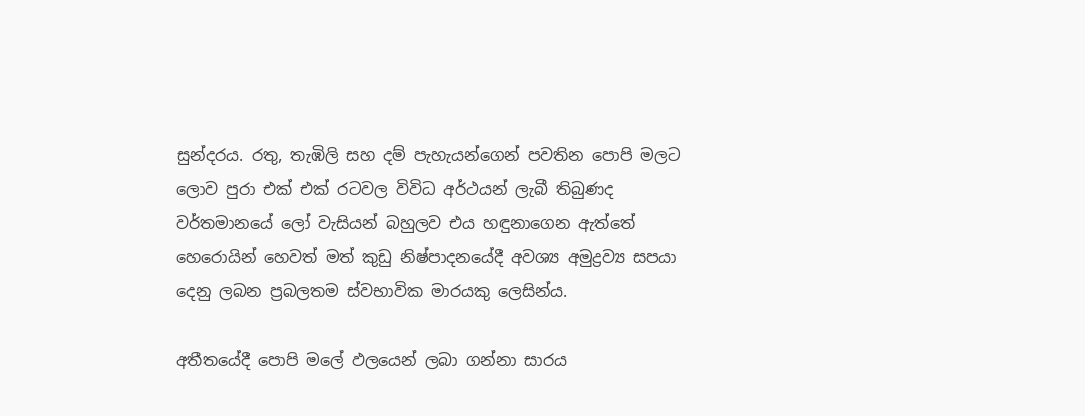සුන්දරය. රතු, තැඹිලි සහ දම් පැහැයන්ගෙන් පවතින පොපි මලට ලොව පුරා එක් එක් රටවල විවිධ අර්ථයන් ලැබී තිබුණද වර්තමානයේ ලෝ වැසියන් බහුලව එය හඳුනාගෙන ඇත්තේ හෙරොයින් හෙවත් මත් කුඩු නිෂ්පාදනයේදී අවශ්‍ය අමුද්‍රව්‍ය සපයා දෙනු ලබන ප්‍රබලතම ස්වභාවික මාරයකු ලෙසින්ය.

අතීතයේදී පොපි මලේ ඵලයෙන් ලබා ගන්නා සාරය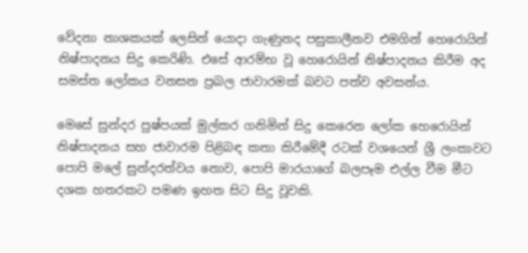වේදනා නාශකයක් ලෙසින් යොදා ගැණුනද පසුකාලීනව එමගින් හෙරොයින් නිෂ්පාදනය සිදු කෙරිණි. එසේ ආරම්භ වූ හෙරොයින් නිෂ්පාදනය කිරීම අද සමස්ත ලෝකය වනසන ප්‍රබල ජාවාරමක් බවට පත්ව අවසන්ය.

මෙසේ සුන්දර පුෂ්පයක් මුල්කර ගනිමින් සිදු කෙරෙන ලෝක හෙරොයින් නිෂ්පාදනය සහ ජාවාරම පිළිබඳ කතා කිරීමේදී රටක් වශයෙන් ශ්‍රී ලංකාවට පොපි මලේ සුන්දරත්වය නොව, පොපි මාරයාගේ බලපෑම එල්ල වීම මීට දශක හතරකට පමණ ඉහත සිට සිදු වූවකි.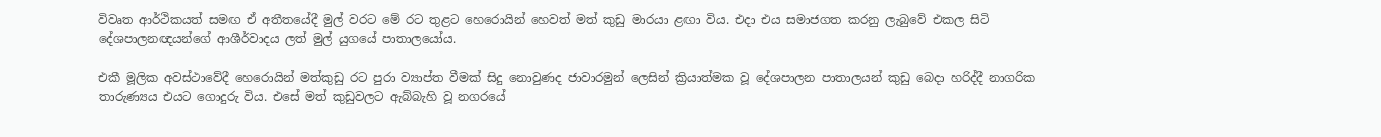විවෘත ආර්ථිකයත් සමඟ ඒ අතීතයේදී මුල් වරට මේ රට තුළට හෙරොයින් හෙවත් මත් කුඩු මාරයා ළඟා විය. එදා එය සමාජගත කරනු ලැබුවේ එකල සිටි දේශපාලනඥයන්ගේ ආශීර්වාදය ලත් මුල් යුගයේ පාතාලයෝය.

එකී මූලික අවස්ථාවේදී හෙරොයින් මත්කුඩු රට පුරා ව්‍යාප්ත වීමක් සිදු නොවුණද ජාවාරමුන් ලෙසින් ක්‍රියාත්මක වූ දේශපාලන පාතාලයන් කුඩු බෙදා හරිද්දී නාගරික තාරුණ්‍යය එයට ගොදුරු විය. එසේ මත් කුඩුවලට ඇබ්බැහි වූ නගරයේ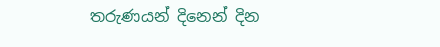තරුණයන් දිනෙන් දින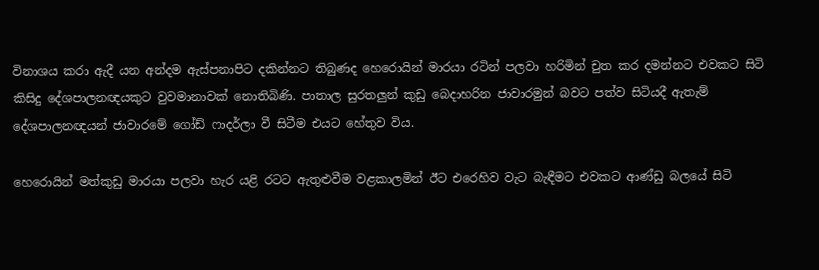විනාශය කරා ඇදී යන අන්දම ඇස්පනාපිට දකින්නට තිබුණද හෙරොයින් මාරයා රටින් පලවා හරිමින් චුත කර දමන්නට එවකට සිටි කිසිදු දේශපාලනඥයකුට වුවමානාවක් නොතිබිණි. පාතාල සුරතලුන් කුඩු බෙදාහරින ජාවාරමුන් බවට පත්ව සිටියදී ඇතැම් දේශපාලනඥයන් ජාවාරමේ ගෝඩ් ෆාදර්ලා වී සිටීම එයට හේතුව විය.

හෙරොයින් මත්කුඩු මාරයා පලවා හැර යළි රටට ඇතුළුවීම වළකාලමින් ඊට එරෙහිව වැට බැඳීමට එවකට ආණ්ඩු බලයේ සිටි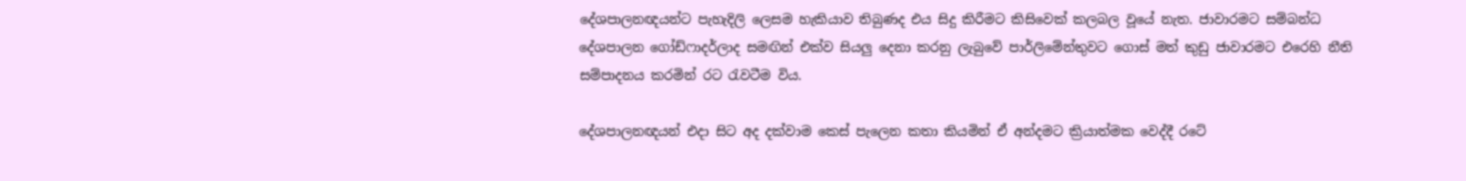දේශපාලනඥයන්ට පැහැදිලි ලෙසම හැකියාව තිබුණද එය සිදු කිරීමට කිසිවෙක් කලබල වූයේ නැත. ජාවාරමට සම්බන්ධ දේශපාලන ගෝඩ්ෆාදර්ලාද සමඟින් එක්ව සියලු දෙනා කරනු ලැබුවේ පාර්ලිමේන්තුවට ගොස් මත් කුඩු ජාවාරමට එරෙහි නීති සම්පාදනය කරමින් රට රැවටීම විය.

දේශපාලනඥයන් එදා සිට අද දක්වාම කෙස් පැලෙන කතා කියමින් ඒ අන්දමට ක්‍රියාත්මක වෙද්දී රටේ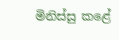මිනිස්සු කළේ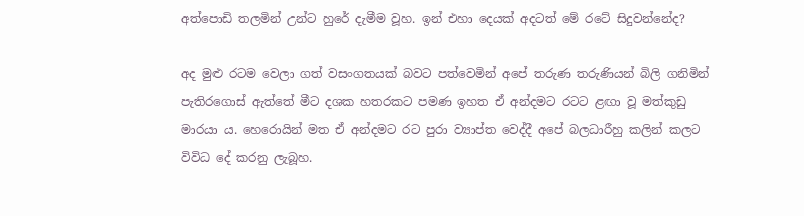අත්පොඩි තලමින් උන්ට හුරේ දැමීම වූහ. ඉන් එහා දෙයක් අදටත් මේ රටේ සිදුවන්නේද?

අද මුළු රටම වෙලා ගත් වසංගතයක් බවට පත්වෙමින් අපේ තරුණ තරුණියන් බිලි ගනිමින් පැතිරගොස් ඇත්තේ මීට දශක හතරකට පමණ ඉහත ඒ අන්දමට රටට ළඟා වූ මත්කුඩු මාරයා ය. හෙරොයින් මත ඒ අන්දමට රට පුරා ව්‍යාප්ත වෙද්දී අපේ බලධාරීහු කලින් කලට විවිධ දේ කරනු ලැබූහ.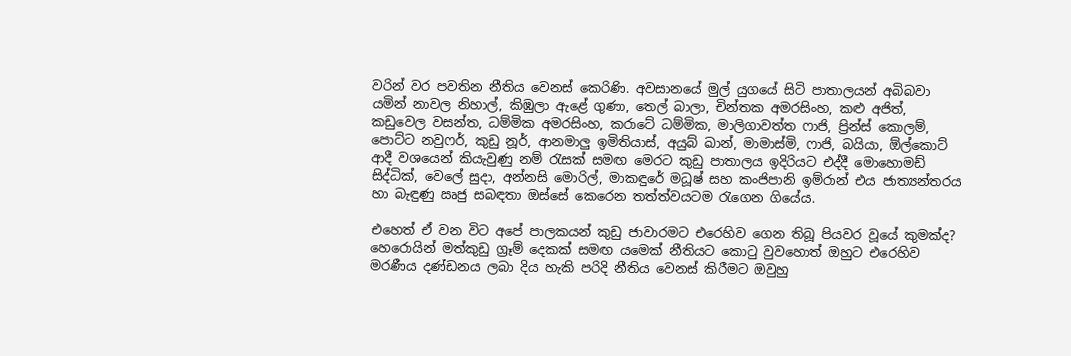වරින් වර පවතින නීතිය වෙනස් කෙරිණි. අවසානයේ මුල් යුගයේ සිටි පාතාලයන් අබිබවා යමින් නාවල නිහාල්, කිඹුලා ඇළේ ගුණා, තෙල් බාලා, චින්තක අමරසිංහ, කළු අජිත්, කඩුවෙල වසන්ත, ධම්මික අමරසිංහ, කරාටේ ධම්මික, මාලිගාවත්ත ෆාජි, ප්‍රින්ස් කොලම්, පොට්ට නවුෆර්, කුඩු නූර්, ආනමාලු ඉමිතියාස්, අයුබ් ඛාන්, මාමාස්මි, ෆාජි, බයියා, ඕල්කොට් ආදී වශයෙන් කියැවුණු නම් රැසක් සමඟ මෙරට කුඩු පාතාලය ඉදිරියට එද්දී මොහොමඩ් සිද්ධික්, වෙලේ සුදා, අන්නසි මොරිල්, මාකඳුරේ මධූෂ් සහ කංජිපානි ඉම්රාන් එය ජාත්‍යන්තරය හා බැඳුණු ඍජු සබඳතා ඔස්සේ කෙරෙන තත්ත්වයටම රැගෙන ගියේය.

එහෙත් ඒ වන විට අපේ පාලකයන් කුඩු ජාවාරමට එරෙහිව ගෙන තිබූ පියවර වූයේ කුමක්ද? හෙරොයින් මත්කුඩු ග්‍රෑම් දෙකක් සමඟ යමෙක් නීතියට කොටු වුවහොත් ඔහුට එරෙහිව මරණීය දණ්ඩනය ලබා දිය හැකි පරිදි නීතිය වෙනස් කිරීමට ඔවුහු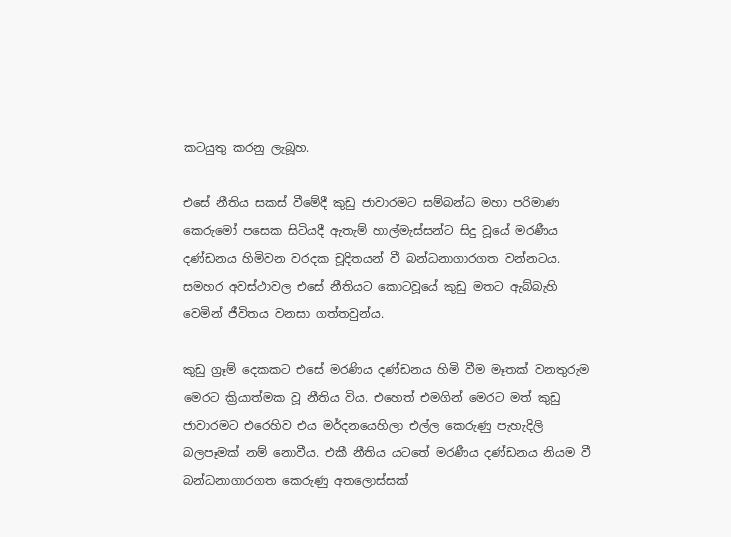කටයුතු කරනු ලැබූහ.

එසේ නීතිය සකස් වීමේදී කුඩු ජාවාරමට සම්බන්ධ මහා පරිමාණ කෙරුමෝ පසෙක සිටියදී ඇතැම් හාල්මැස්සන්ට සිදු වූයේ මරණීය දණ්ඩනය හිමිවන වරදක චූදිතයන් වී බන්ධනාගාරගත වන්නටය. සමහර අවස්ථාවල එසේ නීතියට කොටවූයේ කුඩු මතට ඇබ්බැහි වෙමින් ජීවිතය වනසා ගත්තවුන්ය.

කුඩු ග්‍රෑම් දෙකකට එසේ මරණිය දණ්ඩනය හිමි වීම මෑතක් වනතුරුම මෙරට ක්‍රියාත්මක වූ නීතිය විය. එහෙත් එමගින් මෙරට මත් කුඩු ජාවාරමට එරෙහිව එය මර්දනයෙහිලා එල්ල කෙරුණු පැහැදිලි බලපෑමක් නම් නොවීය. එකී නීතිය යටතේ මරණීය දණ්ඩනය නියම වී බන්ධනාගාරගත කෙරුණු අතලොස්සක්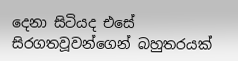දෙනා සිටියද එසේ සිරගතවූවන්ගෙන් බහුතරයක්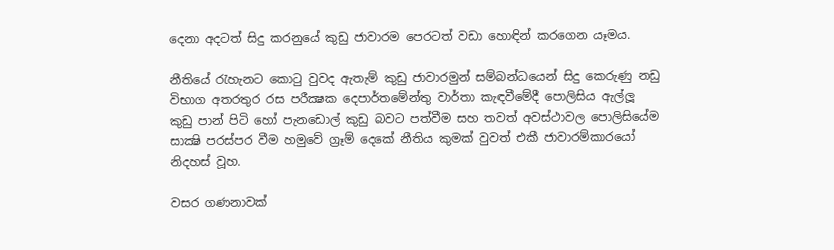දෙනා අදටත් සිදු කරනුයේ කුඩු ජාවාරම පෙරටත් වඩා හොඳින් කරගෙන යෑමය.

නීතියේ රැහැනට කොටු වුවද ඇතැම් කුඩු ජාවාරමුන් සම්බන්ධයෙන් සිදු කෙරුණු නඩු විභාග අතරතුර රස පරීක්‍ෂක දෙපාර්තමේන්තු වාර්තා කැඳවීමේදී පොලිසිය ඇල්ලූ කුඩු පාන් පිටි හෝ පැනඩොල් කුඩු බවට පත්වීම සහ තවත් අවස්ථාවල පොලිසියේම සාක්‍ෂි පරස්පර වීම හමුවේ ග්‍රෑම් දෙකේ නීතිය කුමක් වුවත් එකී ජාවාරම්කාරයෝ නිදහස් වූහ.

වසර ගණනාවක්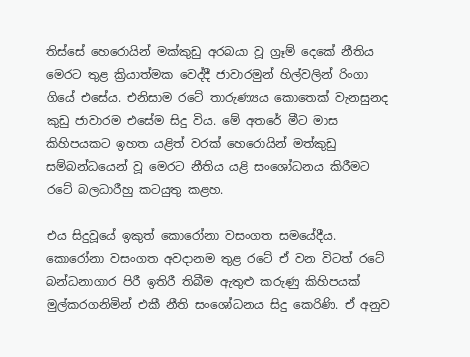තිස්සේ හෙරොයින් මක්කුඩු අරබයා වූ ග්‍රෑම් දෙකේ නීතිය මෙරට තුළ ක්‍රියාත්මක වෙද්දී ජාවාරමුන් හිල්වලින් රිංගා ගියේ එසේය. එනිසාම රටේ තාරුණ්‍යය කොතෙක් වැනසුනද කුඩු ජාවාරම එසේම සිදු විය. මේ අතරේ මීට මාස කිහිපයකට ඉහත යළිත් වරක් හෙරොයින් මත්කුඩු සම්බන්ධයෙන් වූ මෙරට නීතිය යළි සංශෝධනය කිරීමට රටේ බලධාරීහු කටයුතු කළහ.

එය සිදුවූයේ ඉකුත් කොරෝනා වසංගත සමයේදීය. කොරෝනා වසංගත අවදානම තුළ රටේ ඒ වන විටත් රටේ බන්ධනාගාර පිරී ඉතිරී තිබීම ඇතුළු කරුණු කිහිපයක් මුල්කරගනිමින් එකී නීති සංශෝධනය සිදු කෙරිණි. ඒ අනුව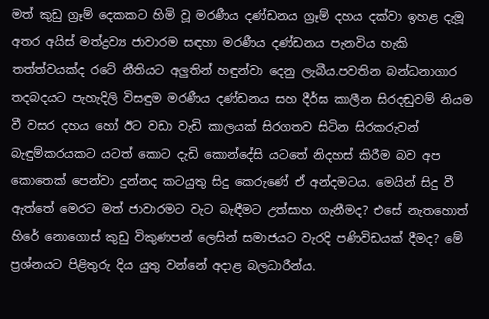මත් කුඩු ග්‍රෑම් දෙකකට හිමි වූ මරණීය දණ්ඩනය ග්‍රෑම් දහය දක්වා ඉහළ දැමූ අතර අයිස් මත්ද්‍රව්‍ය ජාවාරම සඳහා මරණීය දණ්ඩනය පැනවිය හැකි තත්ත්වයක්ද රටේ නීතියට අලුතින් හඳුන්වා දෙනු ලැබීය.පවතින බන්ධනාගාර තදබදයට පැහැදිලි විසඳුම මරණීය දණ්ඩනය සහ දීර්ඝ කාලීන සිරදඬුවම් නියම වී වසර දහය හෝ ඊට වඩා වැඩි කාලයක් සිරගතව සිටින සිරකරුවන් බැඳුම්කරයකට යටත් කොට දැඩි කොන්දේසි යටතේ නිදහස් කිරීම බව අප කොතෙක් පෙන්වා දුන්නද කටයුතු සිදු කෙරුණේ ඒ අන්දමටය. මෙයින් සිදු වී ඇත්තේ මෙරට මත් ජාවාරමට වැට බැඳීමට උත්සාහ ගැනීමද? එසේ නැතහොත් හිරේ නොගොස් කුඩු විකුණපන් ලෙසින් සමාජයට වැරදි පණිවිඩයක් දීමද? මේ ප්‍රශ්නයට පිළිතුරු දිය යුතු වන්නේ අදාළ බලධාරීන්ය.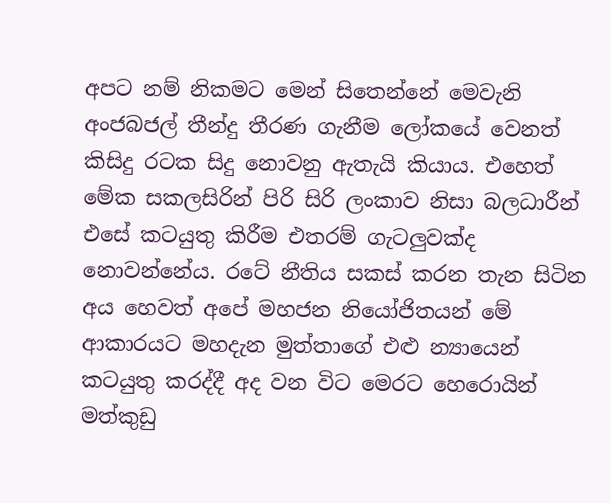අපට නම් නිකමට මෙන් සිතෙන්නේ මෙවැනි අංජබජල් තීන්දු තීරණ ගැනීම ලෝකයේ වෙනත් කිසිදු රටක සිදු නොවනු ඇතැයි කියාය. එහෙත් මේක සකලසිරින් පිරි සිරි ලංකාව නිසා බලධාරීන් එසේ කටයුතු කිරීම එතරම් ගැටලුවක්ද නොවන්නේය. රටේ නීතිය සකස් කරන තැන සිටින අය හෙවත් අපේ මහජන නියෝජිතයන් මේ ආකාරයට මහදැන මුත්තාගේ එළු න්‍යායෙන් කටයුතු කරද්දී අද වන විට මෙරට හෙරොයින් මත්කුඩු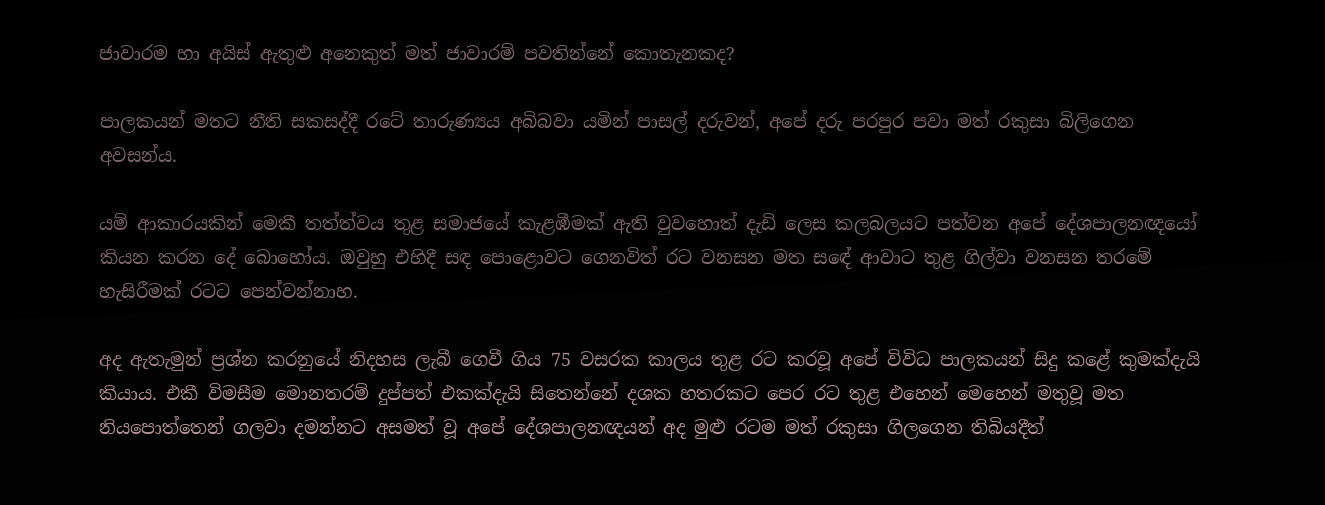ජාවාරම හා අයිස් ඇතුළු අනෙකුත් මත් ජාවාරම් පවතින්නේ කොතැනකද?

පාලකයන් මතට නීති සකසද්දී රටේ තාරුණ්‍යය අබිබවා යමින් පාසල් දරුවන්, අපේ දරු පරපුර පවා මත් රකුසා බිලිගෙන අවසන්ය.

යම් ආකාරයකින් මෙකී තත්ත්වය තුළ සමාජයේ කැළඹීමක් ඇති වුවහොත් දැඩි ලෙස කලබලයට පත්වන අපේ දේශපාලනඥයෝ කියන කරන දේ බොහෝය. ඔවුහු එහිදී සඳ පොළොවට ගෙනවිත් රට වනසන මත සඳේ ආවාට තුළ ගිල්වා වනසන තරමේ හැසිරීමක් රටට පෙන්වන්නාහ.

අද ඇතැමුන් ප්‍රශ්න කරනුයේ නිදහස ලැබී ගෙවී ගිය 75 වසරක කාලය තුළ රට කරවූ අපේ විවිධ පාලකයන් සිදු කළේ කුමක්දැයි කියාය. එකී විමසීම මොනතරම් දුප්පත් එකක්දැයි සිතෙන්නේ දශක හතරකට පෙර රට තුළ එහෙන් මෙහෙන් මතුවූ මත නියපොත්තෙන් ගලවා දමන්නට අසමත් වූ අපේ දේශපාලනඥයන් අද මුළු රටම මත් රකුසා ගිලගෙන තිබියදීත්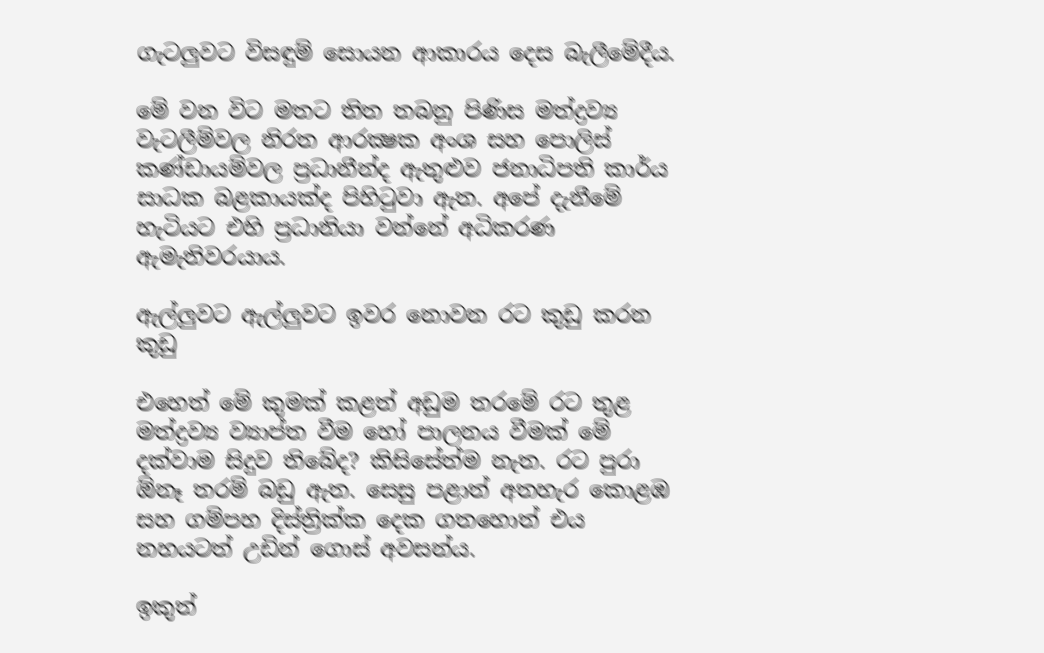ගැටලුවට විසඳුම් සොයන ආකාරය දෙස බැලීමේදීය.

මේ වන විට මතට තිත තබනු පිණිස මත්ද්‍රව්‍ය වැටලීම්වල නිරත ආරක්‍ෂක අංශ සහ පොලිස් කණ්ඩායම්වල ප්‍රධානීන්ද ඇතුළුව ජනාධිපති කාර්ය සාධක බළකායක්ද පිහිටුවා ඇත. අපේ දැනීමේ හැටියට එහි ප්‍රධානියා වන්නේ අධිකරණ ඇමැතිවරයාය.

ඇල්ලුවට ඇල්ලුවට ඉවර නොවන රට කුඩු කරන කුඩු

එහෙත් මේ කුමක් කළත් අඩුම තරමේ රට තුළ මත්ද්‍රව්‍ය ව්‍යාප්ත වීම හෝ පාලනය වීමක් මේ දක්වාම සිදුව තිබේද? කිසිසේත්ම නැත. රට පුරා ඕනෑ තරම් බඩු ඇත. සෙසු පළාත් අතහැර කොළඹ සහ ගම්පහ දිස්ත්‍රික්ක දෙක ගතහොත් එය නහයටත් උඩින් ගොස් අවසන්ය.

ඉකුත්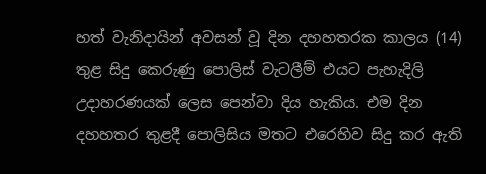හත් වැනිදායින් අවසන් වූ දින දහහතරක කාලය (14) තුළ සිදු කෙරුණු පොලිස් වැටලීම් එයට පැහැදිලි උදාහරණයක් ලෙස පෙන්වා දිය හැකිය. එම දින දහහතර තුළදී පොලිසිය මතට එරෙහිව සිදු කර ඇති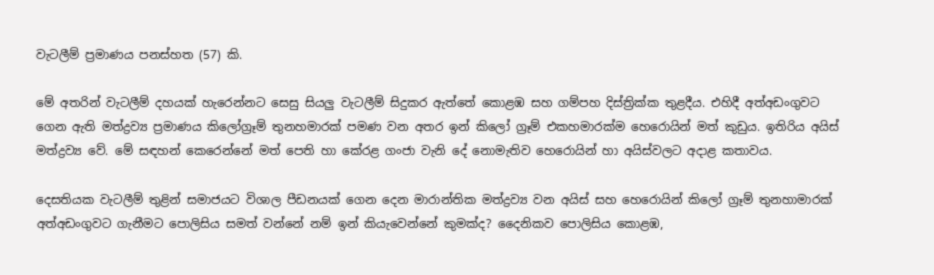වැටලීම් ප්‍රමාණය පනස්හත (57) කි.

මේ අතරින් වැටලීම් දහයක් හැරෙන්නට සෙසු සියලු වැටලීම් සිදුකර ඇත්තේ කොළඹ සහ ගම්පහ දිස්ත්‍රික්ක තුළදීය. එහිදී අත්අඩංගුවට ගෙන ඇති මත්ද්‍රව්‍ය ප්‍රමාණය කිලෝග්‍රෑම් තුනහමාරක් පමණ වන අතර ඉන් කිලෝ ග්‍රෑම් එකහමාරක්ම හෙරොයින් මත් කුඩුය. ඉතිරිය අයිස් මත්ද්‍රව්‍ය වේ. මේ සඳහන් කෙරෙන්නේ මත් පෙති හා කේරළ ගංජා වැනි දේ නොමැතිව හෙරොයින් හා අයිස්වලට අදාළ කතාවය.

දෙසතියක වැටලීම් තුළින් සමාජයට විශාල පීඩනයක් ගෙන දෙන මාරාන්තික මත්ද්‍රව්‍ය වන අයිස් සහ හෙරොයින් කිලෝ ග්‍රෑම් තුනහාමාරක් අත්අඩංගුවට ගැනීමට පොලිසිය සමත් වන්නේ නම් ඉන් කියැවෙන්නේ කුමක්ද? දෛනිකව පොලිසිය කොළඹ,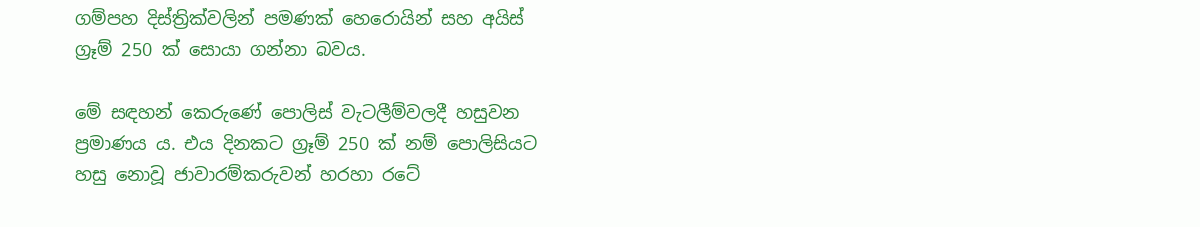ගම්පහ දිස්ත්‍රික්වලින් පමණක් හෙරොයින් සහ අයිස් ග්‍රෑම් 250 ක් සොයා ගන්නා බවය.

මේ සඳහන් කෙරුණේ පොලිස් වැටලීම්වලදී හසුවන ප්‍රමාණය ය. එය දිනකට ග්‍රෑම් 250 ක් නම් පොලිසියට හසු නොවූ ජාවාරම්කරුවන් හරහා රටේ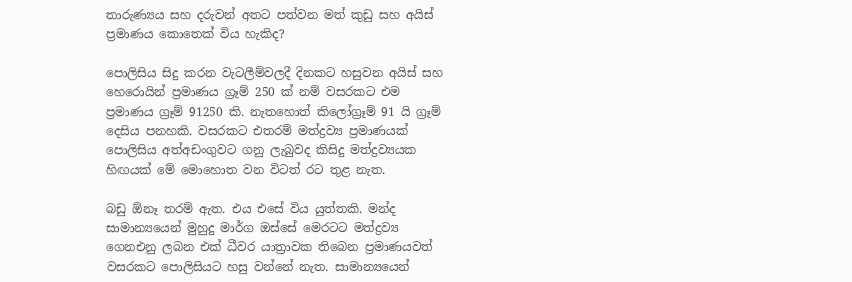තාරුණ්‍යය සහ දරුවන් අතට පත්වන මත් කුඩු සහ අයිස් ප්‍රමාණය කොතෙක් විය හැකිද?

පොලිසිය සිදු කරන වැටලීම්වලදී දිනකට හසුවන අයිස් සහ හෙරොයින් ප්‍රමාණය ග්‍රෑම් 250 ක් නම් වසරකට එම ප්‍රමාණය ග්‍රෑම් 91250 කි. නැතහොත් කිලෝග්‍රෑම් 91 යි ග්‍රෑම් දෙසිය පනහකි. වසරකට එතරම් මත්ද්‍රව්‍ය ප්‍රමාණයක් පොලිසිය අත්අඩංගුවට ගනු ලැබුවද කිසිදු මත්ද්‍රව්‍යයක හිඟයක් මේ මොහොත වන විටත් රට තුළ නැත.

බඩු ඕනෑ තරම් ඇත. එය එසේ විය යුත්තකි. මන්ද සාමාන්‍යයෙන් මුහුදු මාර්ග ඔස්සේ මෙරටට මත්ද්‍රව්‍ය ගෙනඑනු ලබන එක් ධීවර යාත්‍රාවක තිබෙන ප්‍රමාණයවත් වසරකට පොලිසියට හසු වන්නේ නැත. සාමාන්‍යයෙන්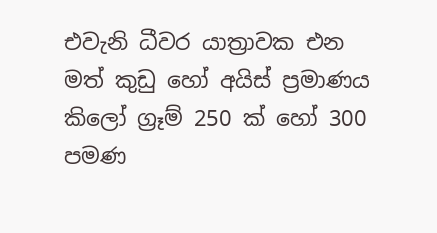එවැනි ධීවර යාත්‍රාවක එන මත් කුඩු හෝ අයිස් ප්‍රමාණය කිලෝ ග්‍රෑම් 250 ක් හෝ 300 පමණ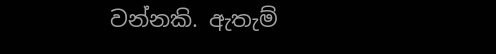වන්නකි. ඇතැම්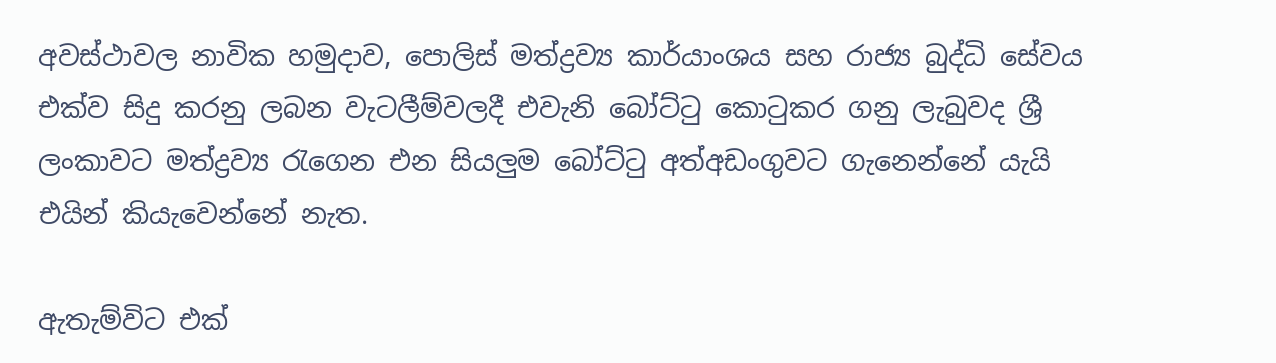අවස්ථාවල නාවික හමුදාව, පොලිස් මත්ද්‍රව්‍ය කාර්යාංශය සහ රාජ්‍ය බුද්ධි සේවය එක්ව සිදු කරනු ලබන වැටලීම්වලදී එවැනි බෝට්ටු කොටුකර ගනු ලැබුවද ශ්‍රී ලංකාවට මත්ද්‍රව්‍ය රැගෙන එන සියලුම බෝට්ටු අත්අඩංගුවට ගැනෙන්නේ යැයි එයින් කියැවෙන්නේ නැත.

ඇතැම්විට එක්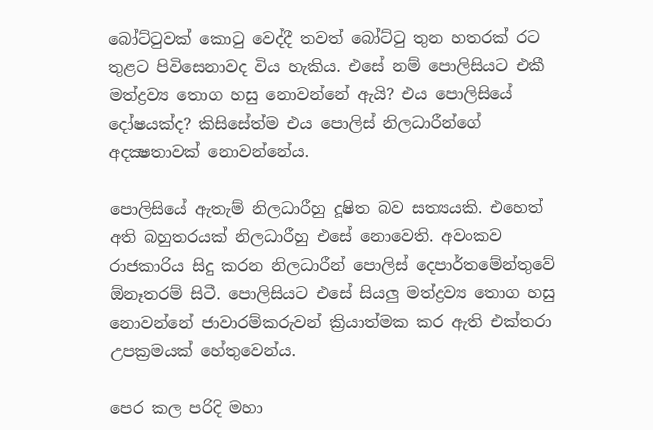බෝට්ටුවක් කොටු වෙද්දී තවත් බෝට්ටු තුන හතරක් රට තුළට පිවිසෙනාවද විය හැකිය. එසේ නම් පොලිසියට එකී මත්ද්‍රව්‍ය තොග හසු නොවන්නේ ඇයි? එය පොලිසියේ දෝෂයක්ද? කිසිසේත්ම එය පොලිස් නිලධාරීන්ගේ අදක්‍ෂතාවක් නොවන්නේය.

පොලිසියේ ඇතැම් නිලධාරීහු දූෂිත බව සත්‍යයකි. එහෙත් අති බහුතරයක් නිලධාරීහු එසේ නොවෙති. අවංකව රාජකාරිය සිදු කරන නිලධාරීන් පොලිස් දෙපාර්තමේන්තුවේ ඕනෑතරම් සිටී. පොලිසියට එසේ සියලු මත්ද්‍රව්‍ය තොග හසු නොවන්නේ ජාවාරම්කරුවන් ක්‍රියාත්මක කර ඇති එක්තරා උපක්‍රමයක් හේතුවෙන්ය.

පෙර කල පරිදි මහා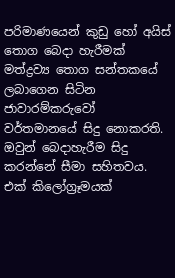පරිමාණයෙන් කුඩු හෝ අයිස් තොග බෙදා හැරීමක් මත්ද්‍රව්‍ය තොග සන්තකයේ ලබාගෙන සිටින ජාවාරම්කරුවෝ වර්තමානයේ සිදු නොකරති. ඔවුන් බෙදාහැරීම සිදු කරන්නේ සීමා සහිතවය. එක් කිලෝග්‍රෑමයක්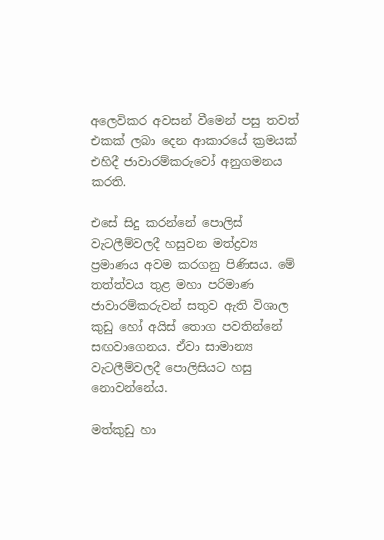අලෙවිකර අවසන් වීමෙන් පසු තවත් එකක් ලබා දෙන ආකාරයේ ක්‍රමයක් එහිදී ජාවාරම්කරුවෝ අනුගමනය කරති.

එසේ සිදු කරන්නේ පොලිස් වැටලීම්වලදී හසුවන මත්ද්‍රව්‍ය ප්‍රමාණය අවම කරගනු පිණිසය. මේ තත්ත්වය තුළ මහා පරිමාණ ජාවාරම්කරුවන් සතුව ඇති විශාල කුඩු හෝ අයිස් තොග පවතින්නේ සඟවාගෙනය. ඒවා සාමාන්‍ය වැටලීම්වලදී පොලිසියට හසු නොවන්නේය.

මත්කුඩු හා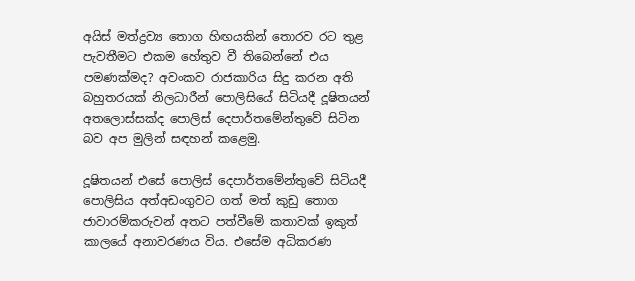අයිස් මත්ද්‍රව්‍ය තොග හිඟයකින් තොරව රට තුළ පැවතීමට එකම හේතුව වී තිබෙන්නේ එය පමණක්මද? අවංකව රාජකාරිය සිදු කරන අති බහුතරයක් නිලධාරීන් පොලිසියේ සිටියදී දූෂිතයන් අතලොස්සක්ද පොලිස් දෙපාර්තමේන්තුවේ සිටින බව අප මුලින් සඳහන් කළෙමු.

දූෂිතයන් එසේ පොලිස් දෙපාර්තමේන්තුවේ සිටියදී පොලිසිය අත්අඩංගුවට ගත් මත් කුඩු තොග ජාවාරම්කරුවන් අතට පත්වීමේ කතාවක් ඉකුත් කාලයේ අනාවරණය විය. එසේම අධිකරණ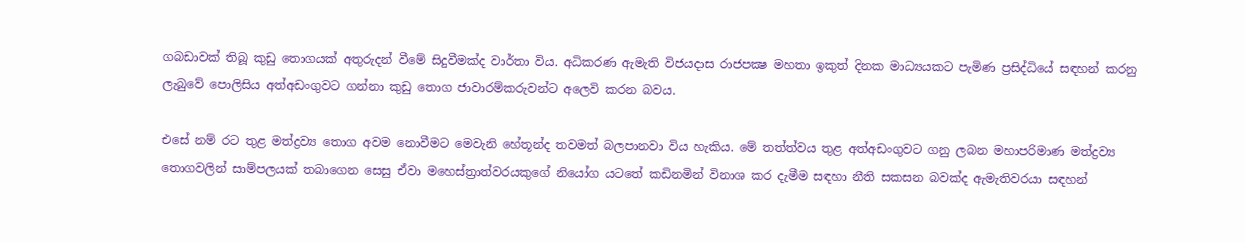ගබඩාවක් තිබූ කුඩු තොගයක් අතුරුදන් වීමේ සිදුවීමක්ද වාර්තා විය. අධිකරණ ඇමැති විජයදාස රාජපක්‍ෂ මහතා ඉකුත් දිනක මාධ්‍යයකට පැමිණ ප්‍රසිද්ධියේ සඳහන් කරනු ලැබුවේ පොලිසිය අත්අඩංගුවට ගන්නා කුඩු තොග ජාවාරම්කරුවන්ට අලෙවි කරන බවය.

එසේ නම් රට තුළ මත්ද්‍රව්‍ය තොග අවම නොවීමට මෙවැනි හේතූන්ද තවමත් බලපානවා විය හැකිය. මේ තත්ත්වය තුළ අත්අඩංගුවට ගනු ලබන මහාපරිමාණ මත්ද්‍රව්‍ය තොගවලින් සාම්පලයක් තබාගෙන සෙසු ඒවා මහෙස්ත්‍රාත්වරයකුගේ නියෝග යටතේ කඩිනමින් විනාශ කර දැමීම සඳහා නීති සකසන බවක්ද ඇමැතිවරයා සඳහන්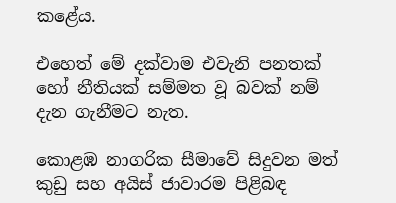කළේය.

එහෙත් මේ දක්වාම එවැනි පනතක් හෝ නීතියක් සම්මත වූ බවක් නම් දැන ගැනීමට නැත.

කොළඹ නාගරික සීමාවේ සිදුවන මත් කුඩු සහ අයිස් ජාවාරම පිළිබඳ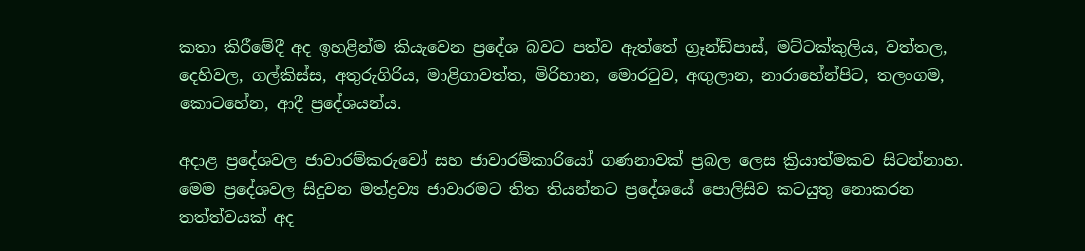කතා කිරීමේදී අද ඉහළින්ම කියැවෙන ප්‍රදේශ බවට පත්ව ඇත්තේ ග්‍රෑන්ඩ්පාස්, මට්ටක්කුලිය, වත්තල, දෙහිවල, ගල්කිස්ස, අතුරුගිරිය, මාළිගාවත්ත, මිරිහාන, මොරටුව, අඟුලාන, නාරාහේන්පිට, තලංගම, කොටහේන, ආදී ප්‍රදේශයන්ය.

අදාළ ප්‍රදේශවල ජාවාරම්කරුවෝ සහ ජාවාරම්කාරියෝ ගණනාවක් ප්‍රබල ලෙස ක්‍රියාත්මකව සිටන්නාහ. මෙම ප්‍රදේශවල සිදුවන මත්ද්‍රව්‍ය ජාවාරමට තිත තියන්නට ප්‍රදේශයේ පොලිසිව කටයුතු නොකරන තත්ත්වයක් අද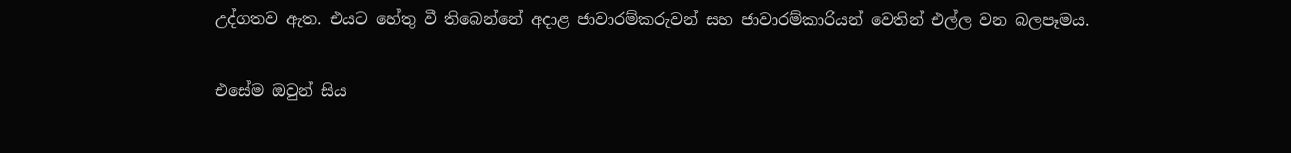උද්ගතව ඇත. එයට හේතු වී තිබෙන්නේ අදාළ ජාවාරම්කරුවන් සහ ජාවාරම්කාරියන් වෙතින් එල්ල වන බලපෑමය.

එසේම ඔවුන් සිය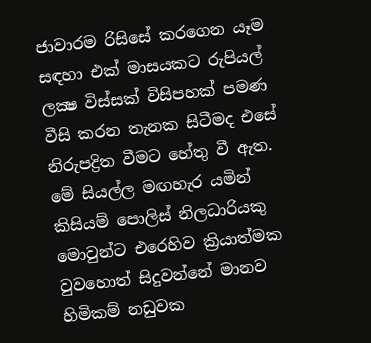ජාවාරම රිසිසේ කරගෙන යෑම සඳහා එක් මාසයකට රුපියල් ලක්‍ෂ විස්සක් විසිපහක් පමණ වීසි කරන තැනක සිටීමද එසේ නිරුපද්‍රිත වීමට හේතු වී ඇත. මේ සියල්ල මඟහැර යමින් කිසියම් පොලිස් නිලධාරියකු මොවුන්ට එරෙහිව ක්‍රියාත්මක වුවහොත් සිදුවන්නේ මානව හිමිකම් නඩුවක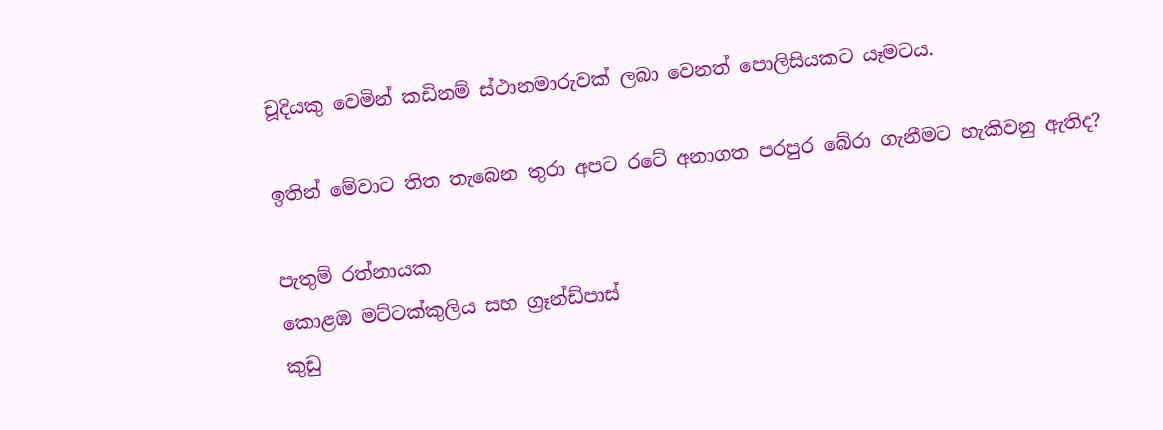චූදියකු වෙමින් කඩිනම් ස්ථානමාරුවක් ලබා වෙනත් පොලිසියකට යෑමටය.

ඉතින් මේවාට තිත තැබෙන තුරා අපට රටේ අනාගත පරපුර බේරා ගැනීමට හැකිවනු ඇතිද?

පැතුම් රත්නායක
කොළඹ මට්ටක්කුලිය සහ ග්‍රෑන්ඩ්පාස්
කුඩු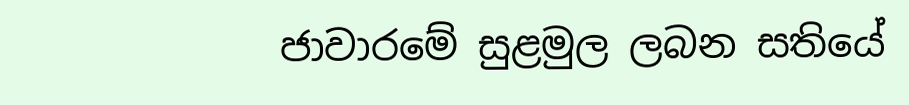ජාවාරමේ සුළමුල ලබන සතියේ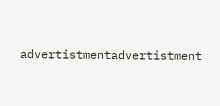advertistmentadvertistment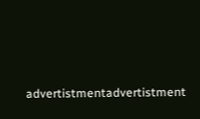advertistmentadvertistment